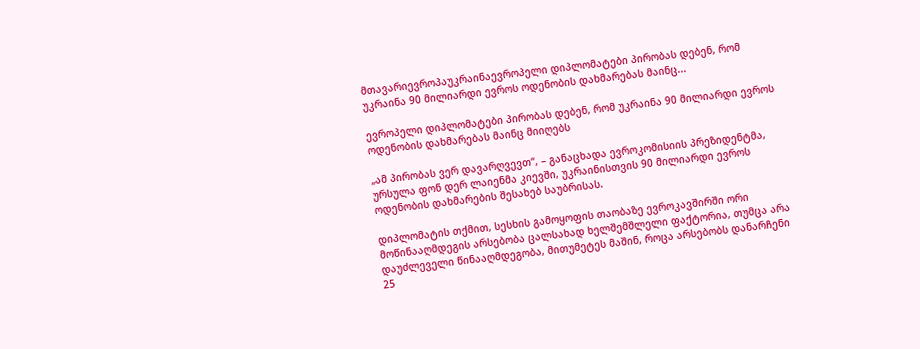მთავარიევროპაუკრაინაევროპელი დიპლომატები პირობას დებენ, რომ უკრაინა 90 მილიარდი ევროს ოდენობის დახმარებას მაინც...

ევროპელი დიპლომატები პირობას დებენ, რომ უკრაინა 90 მილიარდი ევროს ოდენობის დახმარებას მაინც მიიღებს

„ამ პირობას ვერ დავარღვევთ“, – განაცხადა ევროკომისიის პრეზიდენტმა, ურსულა ფონ დერ ლაიენმა კიევში, უკრაინისთვის 90 მილიარდი ევროს ოდენობის დახმარების შესახებ საუბრისას.

დიპლომატის თქმით, სესხის გამოყოფის თაობაზე ევროკავშირში ორი მოწინააღმდეგის არსებობა ცალსახად ხელშემშლელი ფაქტორია, თუმცა არა დაუძლეველი წინააღმდეგობა, მითუმეტეს მაშინ, როცა არსებობს დანარჩენი 25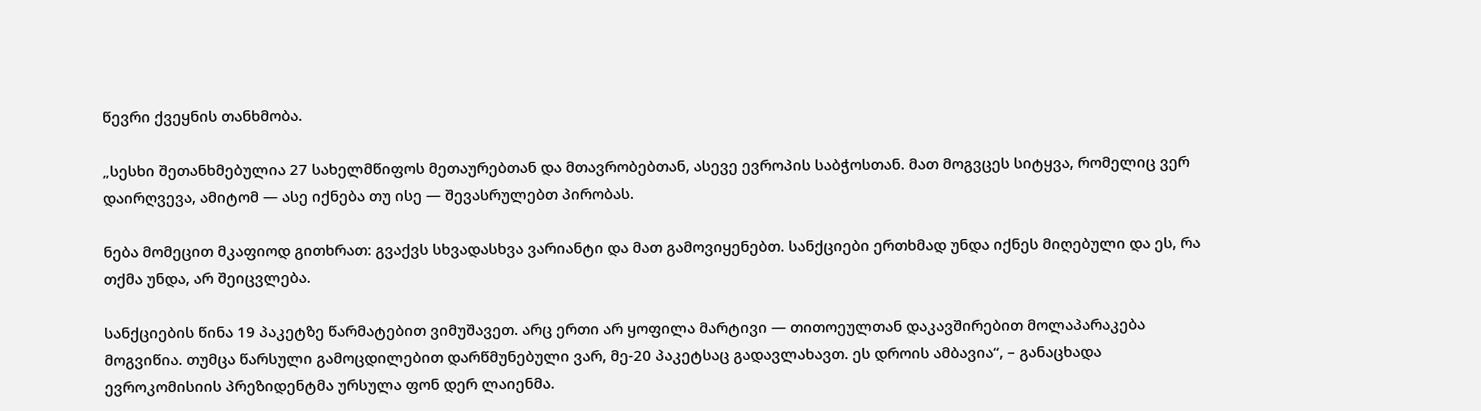წევრი ქვეყნის თანხმობა.

„სესხი შეთანხმებულია 27 სახელმწიფოს მეთაურებთან და მთავრობებთან, ასევე ევროპის საბჭოსთან. მათ მოგვცეს სიტყვა, რომელიც ვერ დაირღვევა, ამიტომ — ასე იქნება თუ ისე — შევასრულებთ პირობას.

ნება მომეცით მკაფიოდ გითხრათ: გვაქვს სხვადასხვა ვარიანტი და მათ გამოვიყენებთ. სანქციები ერთხმად უნდა იქნეს მიღებული და ეს, რა თქმა უნდა, არ შეიცვლება.

სანქციების წინა 19 პაკეტზე წარმატებით ვიმუშავეთ. არც ერთი არ ყოფილა მარტივი — თითოეულთან დაკავშირებით მოლაპარაკება მოგვიწია. თუმცა წარსული გამოცდილებით დარწმუნებული ვარ, მე-20 პაკეტსაც გადავლახავთ. ეს დროის ამბავია“, – განაცხადა ევროკომისიის პრეზიდენტმა ურსულა ფონ დერ ლაიენმა.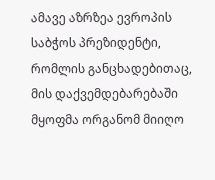ამავე აზრზეა ევროპის საბჭოს პრეზიდენტი, რომლის განცხადებითაც, მის დაქვემდებარებაში მყოფმა ორგანომ მიიღო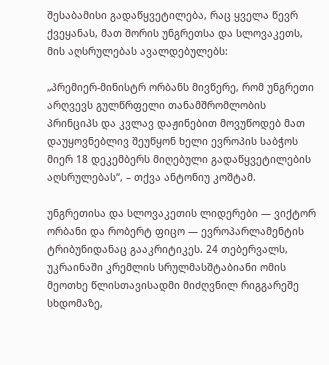შესაბამისი გადაწყვეტილება, რაც ყველა წევრ ქვეყანას, მათ შორის უნგრეთსა და სლოვაკეთს, მის აღსრულებას ავალდებულებს:

„პრემიერ-მინისტრ ორბანს მივწერე, რომ უნგრეთი არღვევს გულწრფელი თანამშრომლობის პრინციპს და კვლავ დაჟინებით მოვუწოდებ მათ დაუყოვნებლივ შეუწყონ ხელი ევროპის საბჭოს მიერ 18 დეკემბერს მიღებული გადაწყვეტილების აღსრულებას“, – თქვა ანტონიუ კოშტამ.

უნგრეთისა და სლოვაკეთის ლიდერები — ვიქტორ ორბანი და რობერტ ფიცო — ევროპარლამენტის ტრიბუნიდანაც გააკრიტიკეს. 24 თებერვალს, უკრაინაში კრემლის სრულმასშტაბიანი ომის მეოთხე წლისთავისადმი მიძღვნილ რიგგარეშე სხდომაზე,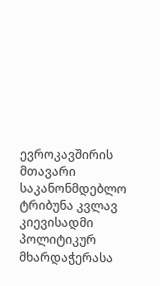ევროკავშირის მთავარი საკანონმდებლო ტრიბუნა კვლავ კიევისადმი პოლიტიკურ მხარდაჭერასა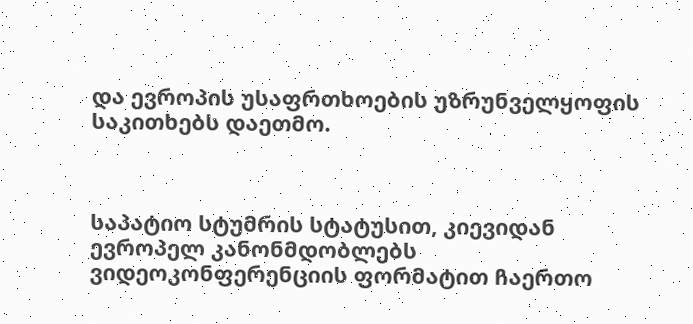და ევროპის უსაფრთხოების უზრუნველყოფის საკითხებს დაეთმო.



საპატიო სტუმრის სტატუსით, კიევიდან ევროპელ კანონმდობლებს ვიდეოკონფერენციის ფორმატით ჩაერთო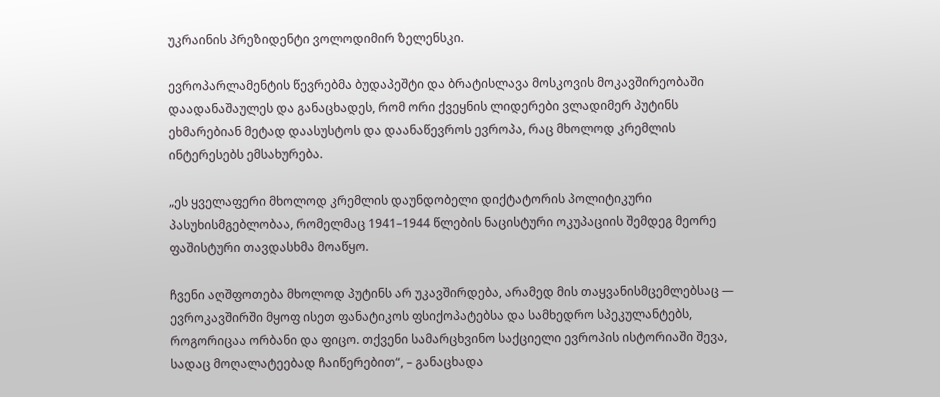უკრაინის პრეზიდენტი ვოლოდიმირ ზელენსკი.

ევროპარლამენტის წევრებმა ბუდაპეშტი და ბრატისლავა მოსკოვის მოკავშირეობაში დაადანაშაულეს და განაცხადეს, რომ ორი ქვეყნის ლიდერები ვლადიმერ პუტინს ეხმარებიან მეტად დაასუსტოს და დაანაწევროს ევროპა, რაც მხოლოდ კრემლის ინტერესებს ემსახურება.

„ეს ყველაფერი მხოლოდ კრემლის დაუნდობელი დიქტატორის პოლიტიკური პასუხისმგებლობაა, რომელმაც 1941–1944 წლების ნაცისტური ოკუპაციის შემდეგ მეორე ფაშისტური თავდასხმა მოაწყო.

ჩვენი აღშფოთება მხოლოდ პუტინს არ უკავშირდება, არამედ მის თაყვანისმცემლებსაც — ევროკავშირში მყოფ ისეთ ფანატიკოს ფსიქოპატებსა და სამხედრო სპეკულანტებს, როგორიცაა ორბანი და ფიცო. თქვენი სამარცხვინო საქციელი ევროპის ისტორიაში შევა, სადაც მოღალატეებად ჩაიწერებით“, – განაცხადა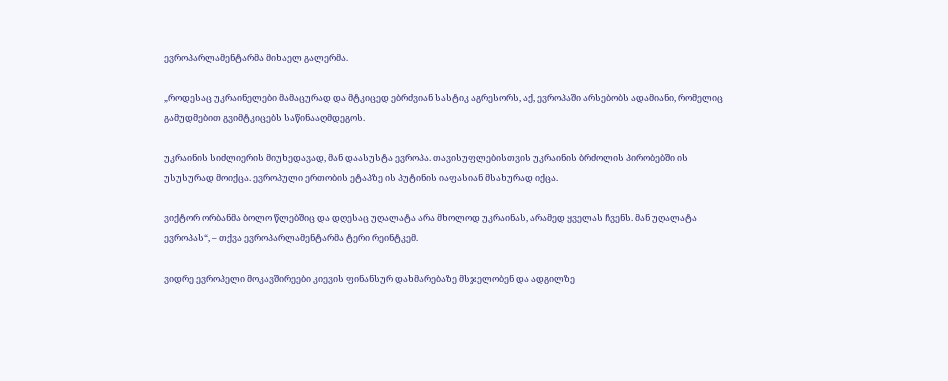ევროპარლამენტარმა მიხაელ გალერმა.

„როდესაც უკრაინელები მამაცურად და მტკიცედ ებრძვიან სასტიკ აგრესორს, აქ, ევროპაში არსებობს ადამიანი, რომელიც გამუდმებით გვიმტკიცებს საწინააღმდეგოს.

უკრაინის სიძლიერის მიუხედავად, მან დაასუსტა ევროპა. თავისუფლებისთვის უკრაინის ბრძოლის პირობებში ის უსუსურად მოიქცა. ევროპული ერთობის ეტაპზე ის პუტინის იაფასიან მსახურად იქცა.

ვიქტორ ორბანმა ბოლო წლებშიც და დღესაც უღალატა არა მხოლოდ უკრაინას, არამედ ყველას ჩვენს. მან უღალატა ევროპას“, – თქვა ევროპარლამენტარმა ტერი რეინტკემ.

ვიდრე ევროპელი მოკავშირეები კიევის ფინანსურ დახმარებაზე მსჯელობენ და ადგილზე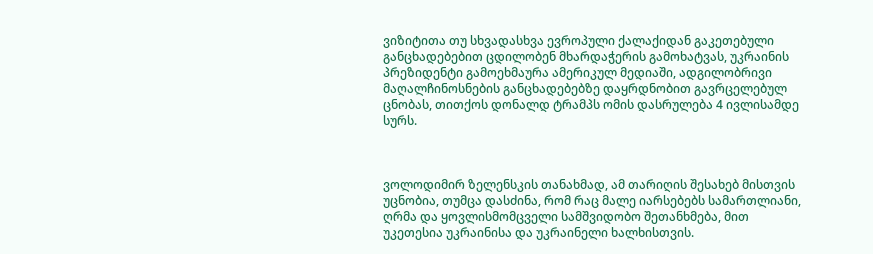ვიზიტითა თუ სხვადასხვა ევროპული ქალაქიდან გაკეთებული განცხადებებით ცდილობენ მხარდაჭერის გამოხატვას, უკრაინის პრეზიდენტი გამოეხმაურა ამერიკულ მედიაში, ადგილობრივი მაღალჩინოსნების განცხადებებზე დაყრდნობით გავრცელებულ ცნობას, თითქოს დონალდ ტრამპს ომის დასრულება 4 ივლისამდე სურს.



ვოლოდიმირ ზელენსკის თანახმად, ამ თარიღის შესახებ მისთვის უცნობია, თუმცა დასძინა, რომ რაც მალე იარსებებს სამართლიანი, ღრმა და ყოვლისმომცველი სამშვიდობო შეთანხმება, მით უკეთესია უკრაინისა და უკრაინელი ხალხისთვის.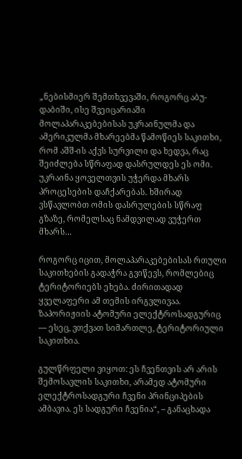„ნებისმიერ შემთხვევაში, როგორც აბუ-დაბიში, ისე შვეიცარიაში მოლაპარაკებებისას უკრაინულმა და ამერიკულმა მხარეებმა წამოწიეს საკითხი, რომ აშშ-ის აქვს სურვილი და ხედვა, რაც შეიძლება სწრაფად დასრულდეს ეს ომი. უკრაინა ყოველთვის უჭერდა მხარს პროცესების დაჩქარებას. ხშირად ვსწავლობთ ომის დასრულების სწრაფ გზაზე, რომელსაც ნამდვილად ვუჭერთ მხარს…

როგორც იცით, მოლაპარაკებებისას რთული საკითხების გადაჭრა გვიწევს, რომლებიც ტერიტორიებს ეხება. ძირითადად ყველაფერი ამ თემის ირგვლივაა. ზაპორიჟიის ატომური ელექტროსადგურიც — ესეც, ვთქვათ სიმართლე, ტერიტორიული საკითხია.

გულწრფელი ვიყოთ: ეს ჩვენთვის არ არის შემოსავლის საკითხი, არამედ ატომური ელექტროსადგური ჩვენი პრინციპების ამბავია. ეს სადგური ჩვენია“, – განაცხადა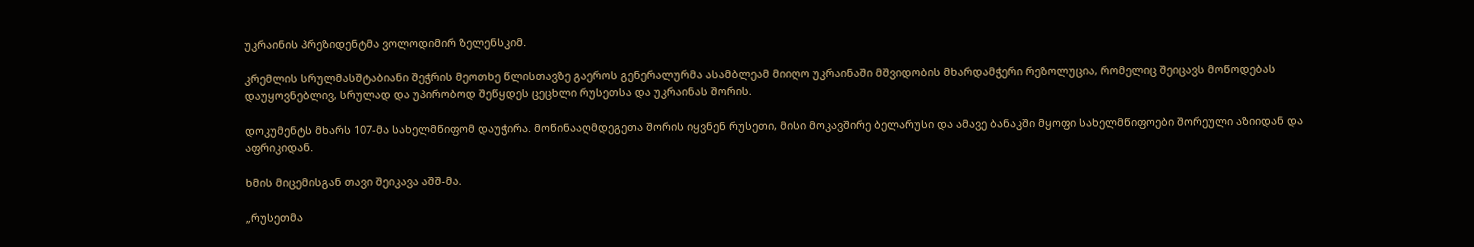უკრაინის პრეზიდენტმა ვოლოდიმირ ზელენსკიმ.

კრემლის სრულმასშტაბიანი შეჭრის მეოთხე წლისთავზე გაეროს გენერალურმა ასამბლეამ მიიღო უკრაინაში მშვიდობის მხარდამჭერი რეზოლუცია, რომელიც შეიცავს მოწოდებას დაუყოვნებლივ, სრულად და უპირობოდ შეწყდეს ცეცხლი რუსეთსა და უკრაინას შორის.

დოკუმენტს მხარს 107-მა სახელმწიფომ დაუჭირა. მოწინააღმდეგეთა შორის იყვნენ რუსეთი, მისი მოკავშირე ბელარუსი და ამავე ბანაკში მყოფი სახელმწიფოები შორეული აზიიდან და აფრიკიდან.

ხმის მიცემისგან თავი შეიკავა აშშ-მა.

„რუსეთმა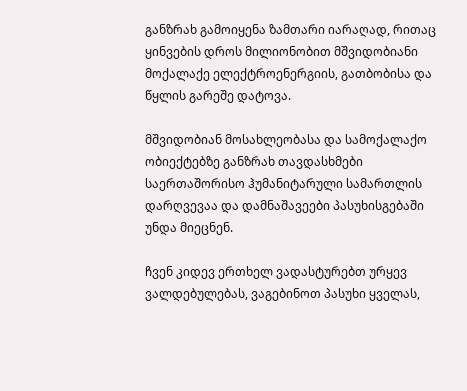განზრახ გამოიყენა ზამთარი იარაღად, რითაც ყინვების დროს მილიონობით მშვიდობიანი მოქალაქე ელექტროენერგიის, გათბობისა და წყლის გარეშე დატოვა.

მშვიდობიან მოსახლეობასა და სამოქალაქო ობიექტებზე განზრახ თავდასხმები საერთაშორისო ჰუმანიტარული სამართლის დარღვევაა და დამნაშავეები პასუხისგებაში უნდა მიეცნენ.

ჩვენ კიდევ ერთხელ ვადასტურებთ ურყევ ვალდებულებას, ვაგებინოთ პასუხი ყველას,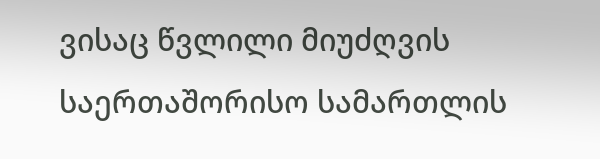ვისაც წვლილი მიუძღვის საერთაშორისო სამართლის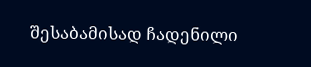შესაბამისად ჩადენილი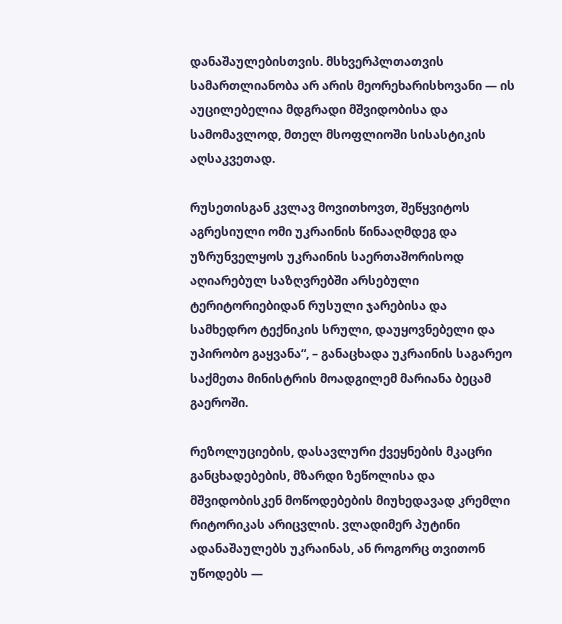დანაშაულებისთვის. მსხვერპლთათვის სამართლიანობა არ არის მეორეხარისხოვანი — ის აუცილებელია მდგრადი მშვიდობისა და სამომავლოდ, მთელ მსოფლიოში სისასტიკის აღსაკვეთად.

რუსეთისგან კვლავ მოვითხოვთ, შეწყვიტოს აგრესიული ომი უკრაინის წინააღმდეგ და უზრუნველყოს უკრაინის საერთაშორისოდ აღიარებულ საზღვრებში არსებული ტერიტორიებიდან რუსული ჯარებისა და სამხედრო ტექნიკის სრული, დაუყოვნებელი და უპირობო გაყვანა“, – განაცხადა უკრაინის საგარეო საქმეთა მინისტრის მოადგილემ მარიანა ბეცამ გაეროში.

რეზოლუციების, დასავლური ქვეყნების მკაცრი განცხადებების, მზარდი ზეწოლისა და მშვიდობისკენ მოწოდებების მიუხედავად კრემლი რიტორიკას არიცვლის. ვლადიმერ პუტინი ადანაშაულებს უკრაინას, ან როგორც თვითონ უწოდებს —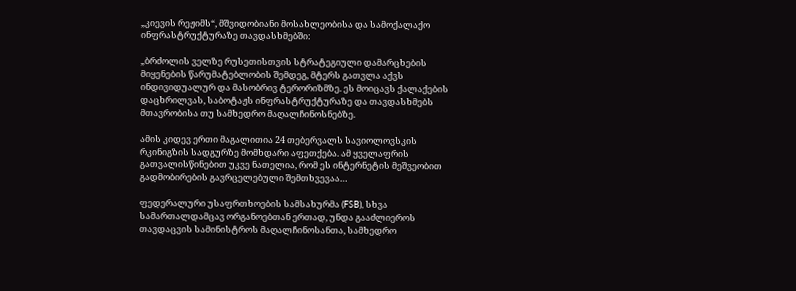„კიევის რეჟიმს“, მშვიდობიანი მოსახლეობისა და სამოქალაქო ინფრასტრუქტურაზე თავდასხმებში:

„ბრძოლის ველზე რუსეთისთვის სტრატეგიული დამარცხების მიყენების წარუმატებლობის შემდეგ, მტერს გათვლა აქვს ინდივიდუალურ და მასობრივ ტერორიზმზე. ეს მოიცავს ქალაქების დაცხრილვას, საბოტაჟს ინფრასტრუქტურაზე და თავდასხმებს მთავრობისა თუ სამხედრო მაღალჩინოსნებზე.

ამის კიდევ ერთი მაგალითია 24 თებერვალს სავიოლოვსკის რკინიგზის სადგურზე მომხდარი აფეთქება. ამ ყველაფრის გათვალისწინებით უკვე ნათელია, რომ ეს ინტერნეტის მეშვეობით გადმობირების გავრცელებული შემთხვევაა…

ფედერალური უსაფრთხოების სამსახურმა (FSB), სხვა სამართალდამცავ ორგანოებთან ერთად, უნდა გააძლიეროს თავდაცვის სამინისტროს მაღალჩინოსანთა, სამხედრო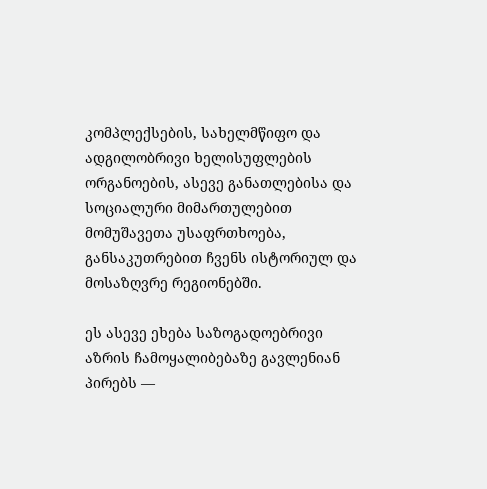კომპლექსების, სახელმწიფო და ადგილობრივი ხელისუფლების ორგანოების, ასევე განათლებისა და სოციალური მიმართულებით მომუშავეთა უსაფრთხოება, განსაკუთრებით ჩვენს ისტორიულ და მოსაზღვრე რეგიონებში.

ეს ასევე ეხება საზოგადოებრივი აზრის ჩამოყალიბებაზე გავლენიან პირებს —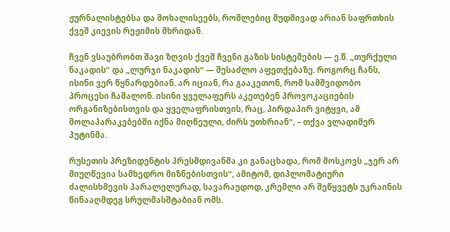ჟურნალისტებსა და მოხალისეებს, რომლებიც მუდმივად არიან საფრთხის ქვეშ კიევის რეჟიმის მხრიდან.

ჩვენ ვსაუბრობთ შავი ზღვის ქვეშ ჩვენი გაზის სისტემების — ე.წ. „თურქული ნაკადის“ და „ლურჯი ნაკადის“ — შესაძლო აფეთქებაზე. როგორც ჩანს, ისინი ვერ წყნარდებიან. არ იციან, რა გააკეთონ, რომ სამშვიდობო პროცესი ჩაშალონ. ისინი ყველაფერს აკეთებენ პროვოკაციების ორგანიზებისთვის და ყველაფრისთვის, რაც, პირდაპირ ვიტყვი, ამ მოლაპარაკებებში იქნა მიღწეული, ძირს უთხრიან“, – თქვა ვლადიმერ პუტინმა.

რუსეთის პრეზიდენტის პრესმდივანმა კი განაცხადა, რომ მოსკოვს „ჯერ არ მიუღწევია სამხედრო მიზნებისთვის“, ამიტომ, დიპლომატიური ძალისხმევის პარალელურად, სავარაუდოდ, კრემლი არ შეწყვეტს უკრაინის წინააღმდეგ სრულმასშტაბიან ომს.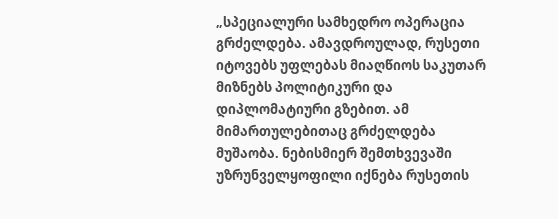„სპეციალური სამხედრო ოპერაცია გრძელდება. ამავდროულად, რუსეთი იტოვებს უფლებას მიაღწიოს საკუთარ მიზნებს პოლიტიკური და დიპლომატიური გზებით. ამ მიმართულებითაც გრძელდება მუშაობა. ნებისმიერ შემთხვევაში უზრუნველყოფილი იქნება რუსეთის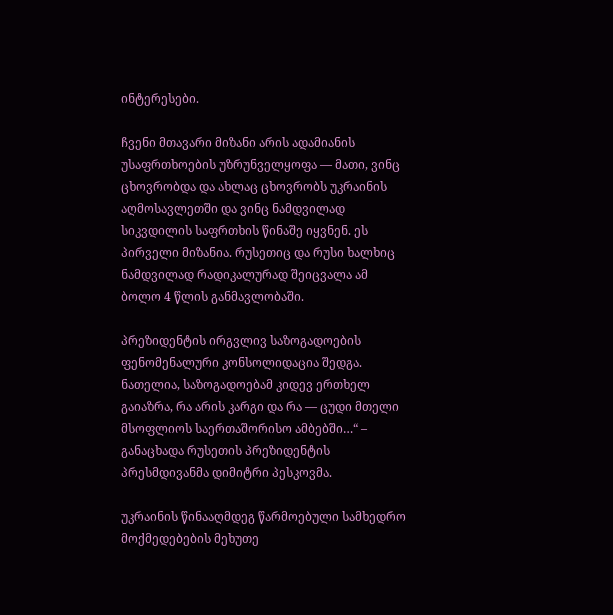ინტერესები.

ჩვენი მთავარი მიზანი არის ადამიანის უსაფრთხოების უზრუნველყოფა — მათი, ვინც ცხოვრობდა და ახლაც ცხოვრობს უკრაინის აღმოსავლეთში და ვინც ნამდვილად სიკვდილის საფრთხის წინაშე იყვნენ. ეს პირველი მიზანია. რუსეთიც და რუსი ხალხიც ნამდვილად რადიკალურად შეიცვალა ამ ბოლო 4 წლის განმავლობაში.

პრეზიდენტის ირგვლივ საზოგადოების ფენომენალური კონსოლიდაცია შედგა. ნათელია, საზოგადოებამ კიდევ ერთხელ გაიაზრა, რა არის კარგი და რა — ცუდი მთელი მსოფლიოს საერთაშორისო ამბებში…“ – განაცხადა რუსეთის პრეზიდენტის პრესმდივანმა დიმიტრი პესკოვმა.

უკრაინის წინააღმდეგ წარმოებული სამხედრო მოქმედებების მეხუთე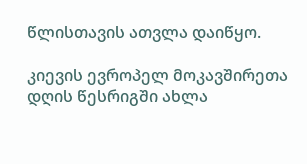წლისთავის ათვლა დაიწყო.

კიევის ევროპელ მოკავშირეთა დღის წესრიგში ახლა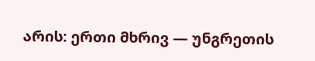არის: ერთი მხრივ — უნგრეთის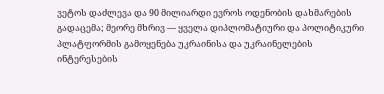ვეტოს დაძლევა და 90 მილიარდი ევროს ოდენობის დახმარების გადაცემა; მეორე მხრივ — ყველა დიპლომატიური და პოლიტიკური პლატფორმის გამოყენება უკრაინისა და უკრაინელების ინტერესების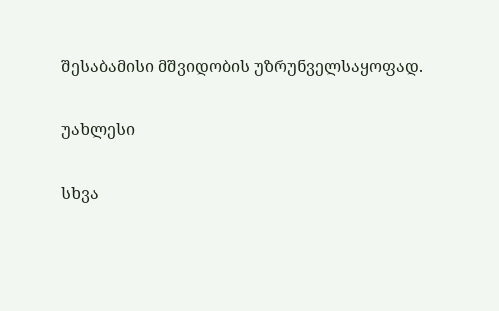შესაბამისი მშვიდობის უზრუნველსაყოფად.

უახლესი

სხვა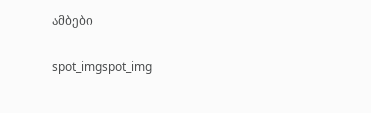ამბები

spot_imgspot_img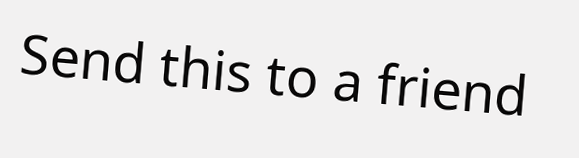Send this to a friend